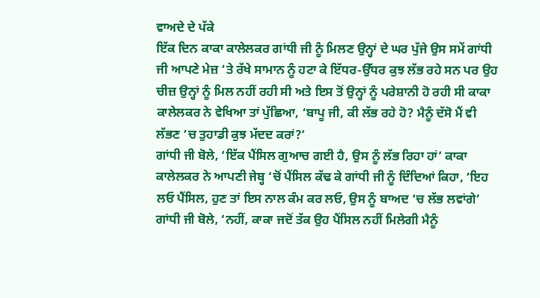ਵਾਅਦੇ ਦੇ ਪੱਕੇ
ਇੱਕ ਦਿਨ ਕਾਕਾ ਕਾਲੇਲਕਰ ਗਾਂਧੀ ਜੀ ਨੂੰ ਮਿਲਣ ਉਨ੍ਹਾਂ ਦੇ ਘਰ ਪੁੱਜੇ ਉਸ ਸਮੇਂ ਗਾਂਧੀ ਜੀ ਆਪਣੇ ਮੇਜ਼ ‘ਤੇ ਰੱਖੇ ਸਾਮਾਨ ਨੂੰ ਹਟਾ ਕੇ ਇੱਧਰ-ਉੱਧਰ ਕੁਝ ਲੱਭ ਰਹੇ ਸਨ ਪਰ ਉਹ ਚੀਜ਼ ਉਨ੍ਹਾਂ ਨੂੰ ਮਿਲ ਨਹੀਂ ਰਹੀ ਸੀ ਅਤੇ ਇਸ ਤੋਂ ਉਨ੍ਹਾਂ ਨੂੰ ਪਰੇਸ਼ਾਨੀ ਹੋ ਰਹੀ ਸੀ ਕਾਕਾ ਕਾਲੇਲਕਰ ਨੇ ਵੇਖਿਆ ਤਾਂ ਪੁੱਛਿਆ, ‘ਬਾਪੂ ਜੀ, ਕੀ ਲੱਭ ਰਹੇ ਹੋ? ਮੈਨੂੰ ਦੱਸੋ ਮੈਂ ਵੀ ਲੱਭਣ ‘ਚ ਤੁਹਾਡੀ ਕੁਝ ਮੱਦਦ ਕਰਾਂ?’
ਗਾਂਧੀ ਜੀ ਬੋਲੇ, ‘ਇੱਕ ਪੈਂਸਿਲ ਗੁਆਚ ਗਈ ਹੈ, ਉਸ ਨੂੰ ਲੱਭ ਰਿਹਾ ਹਾਂ’ ਕਾਕਾ ਕਾਲੇਲਕਰ ਨੇ ਆਪਣੀ ਜੇਬ੍ਹ ‘ਚੋਂ ਪੈਂਸਿਲ ਕੱਢ ਕੇ ਗਾਂਧੀ ਜੀ ਨੂੰ ਦਿੰਦਿਆਂ ਕਿਹਾ, ‘ਇਹ ਲਓ ਪੈਂਸਿਲ, ਹੁਣ ਤਾਂ ਇਸ ਨਾਲ ਕੰਮ ਕਰ ਲਓ, ਉਸ ਨੂੰ ਬਾਅਦ ‘ਚ ਲੱਭ ਲਵਾਂਗੇ’ ਗਾਂਧੀ ਜੀ ਬੋਲੇ, ‘ਨਹੀਂ, ਕਾਕਾ ਜਦੋਂ ਤੱਕ ਉਹ ਪੈਂਸਿਲ ਨਹੀਂ ਮਿਲੇਗੀ ਮੈਨੂੰ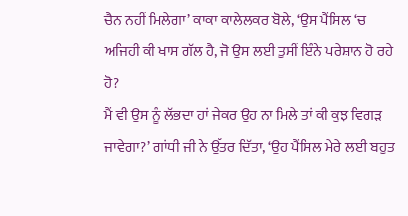ਚੈਨ ਨਹੀਂ ਮਿਲੇਗਾ’ ਕਾਕਾ ਕਾਲੇਲਕਰ ਬੋਲੇ, ‘ਉਸ ਪੈਂਸਿਲ ‘ਚ ਅਜਿਹੀ ਕੀ ਖਾਸ ਗੱਲ ਹੈ, ਜੋ ਉਸ ਲਈ ਤੁਸੀਂ ਇੰਨੇ ਪਰੇਸ਼ਾਨ ਹੋ ਰਹੇ ਹੋ?
ਮੈਂ ਵੀ ਉਸ ਨੂੰ ਲੱਭਦਾ ਹਾਂ ਜੇਕਰ ਉਹ ਨਾ ਮਿਲੇ ਤਾਂ ਕੀ ਕੁਝ ਵਿਗੜ ਜਾਵੇਗਾ?’ ਗਾਂਧੀ ਜੀ ਨੇ ਉੱਤਰ ਦਿੱਤਾ, ‘ਉਹ ਪੈਂਸਿਲ ਮੇਰੇ ਲਈ ਬਹੁਤ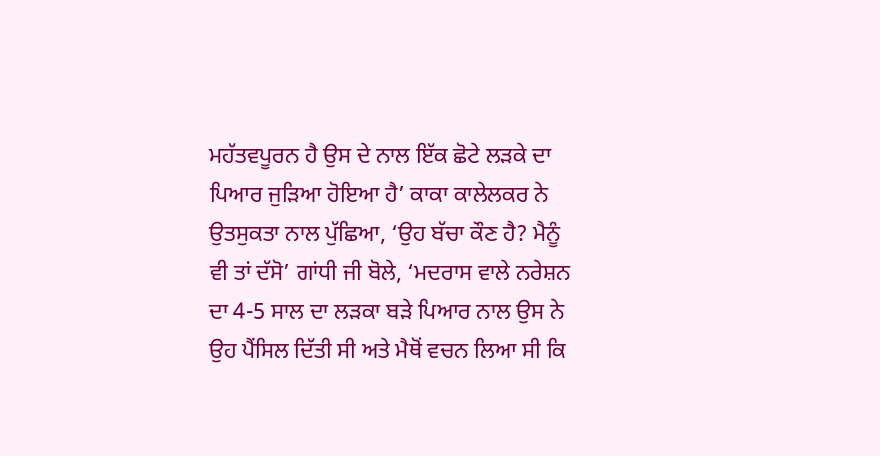ਮਹੱਤਵਪੂਰਨ ਹੈ ਉਸ ਦੇ ਨਾਲ ਇੱਕ ਛੋਟੇ ਲੜਕੇ ਦਾ ਪਿਆਰ ਜੁੜਿਆ ਹੋਇਆ ਹੈ’ ਕਾਕਾ ਕਾਲੇਲਕਰ ਨੇ ਉਤਸੁਕਤਾ ਨਾਲ ਪੁੱਛਿਆ, ‘ਉਹ ਬੱਚਾ ਕੌਣ ਹੈ? ਮੈਨੂੰ ਵੀ ਤਾਂ ਦੱਸੋ’ ਗਾਂਧੀ ਜੀ ਬੋਲੇ, ‘ਮਦਰਾਸ ਵਾਲੇ ਨਰੇਸ਼ਨ ਦਾ 4-5 ਸਾਲ ਦਾ ਲੜਕਾ ਬੜੇ ਪਿਆਰ ਨਾਲ ਉਸ ਨੇ ਉਹ ਪੈਂਸਿਲ ਦਿੱਤੀ ਸੀ ਅਤੇ ਮੈਥੋਂ ਵਚਨ ਲਿਆ ਸੀ ਕਿ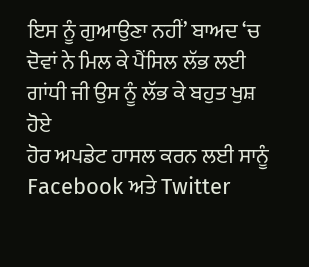ਇਸ ਨੂੰ ਗੁਆਉਣਾ ਨਹੀਂ’ ਬਾਅਦ ‘ਚ ਦੋਵਾਂ ਨੇ ਮਿਲ ਕੇ ਪੈਂਸਿਲ ਲੱਭ ਲਈ ਗਾਂਧੀ ਜੀ ਉਸ ਨੂੰ ਲੱਭ ਕੇ ਬਹੁਤ ਖੁਸ਼ ਹੋਏ
ਹੋਰ ਅਪਡੇਟ ਹਾਸਲ ਕਰਨ ਲਈ ਸਾਨੂੰ Facebook ਅਤੇ Twitter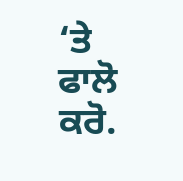‘ਤੇ ਫਾਲੋ ਕਰੋ.